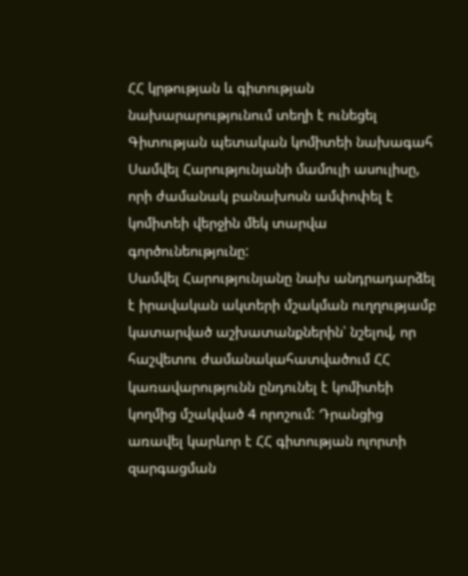ՀՀ կրթության և գիտության նախարարությունում տեղի է ունեցել Գիտության պետական կոմիտեի նախագահ Սամվել Հարությունյանի մամուլի ասուլիսը, որի ժամանակ բանախոսն ամփոփել է կոմիտեի վերջին մեկ տարվա գործունեությունը:
Սամվել Հարությունյանը նախ անդրադարձել է իրավական ակտերի մշակման ուղղությամբ կատարված աշխատանքներին՝ նշելով, որ հաշվետու ժամանակահատվածում ՀՀ կառավարությունն ընդունել է կոմիտեի կողմից մշակված 4 որոշում: Դրանցից առավել կարևոր է ՀՀ գիտության ոլորտի զարգացման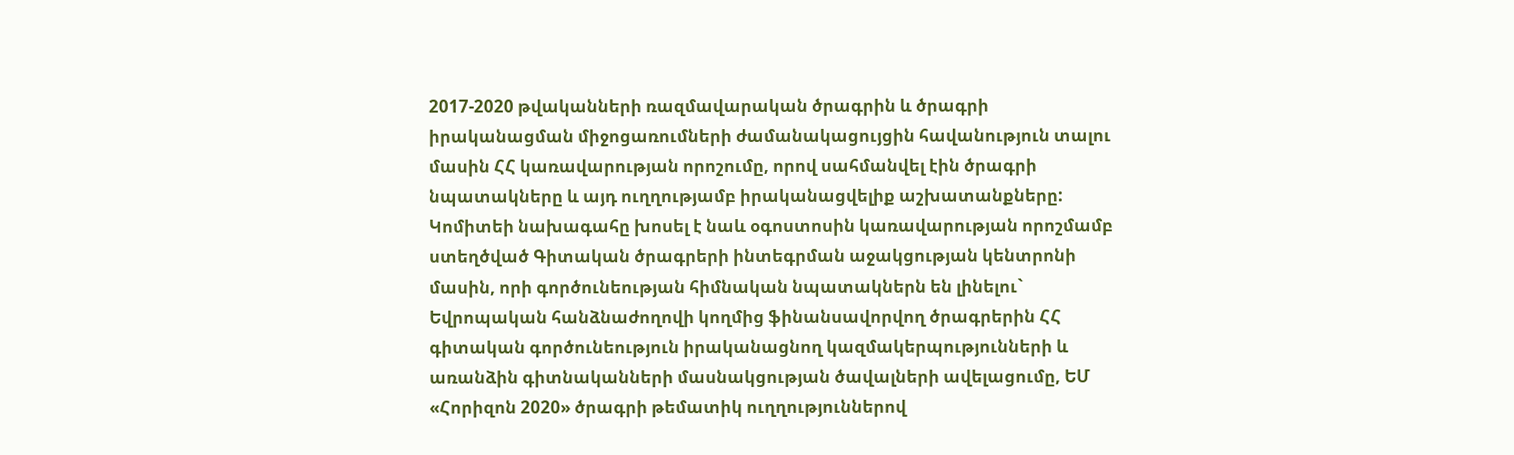2017-2020 թվականների ռազմավարական ծրագրին և ծրագրի իրականացման միջոցառումների ժամանակացույցին հավանություն տալու մասին ՀՀ կառավարության որոշումը, որով սահմանվել էին ծրագրի նպատակները և այդ ուղղությամբ իրականացվելիք աշխատանքները:
Կոմիտեի նախագահը խոսել է նաև օգոստոսին կառավարության որոշմամբ ստեղծված Գիտական ծրագրերի ինտեգրման աջակցության կենտրոնի մասին, որի գործունեության հիմնական նպատակներն են լինելու` Եվրոպական հանձնաժողովի կողմից ֆինանսավորվող ծրագրերին ՀՀ գիտական գործունեություն իրականացնող կազմակերպությունների և առանձին գիտնականների մասնակցության ծավալների ավելացումը, ԵՄ «Հորիզոն 2020» ծրագրի թեմատիկ ուղղություններով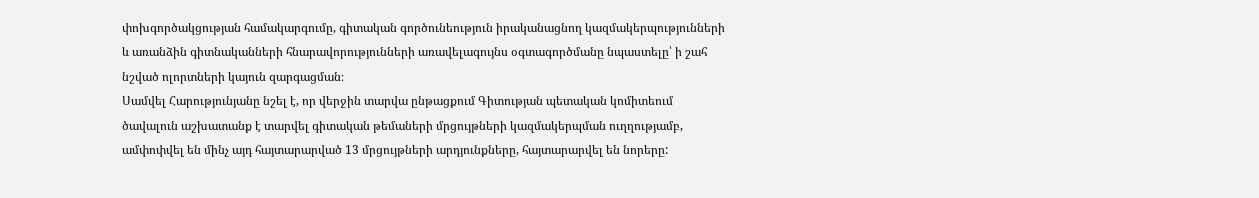փոխգործակցության համակարգումը, գիտական գործունեություն իրականացնող կազմակերպությունների և առանձին գիտնականների հնարավորությունների առավելագույնս օգտագործմանը նպաստելը՝ ի շահ նշված ոլորտների կայուն զարգացման։
Սամվել Հարությունյանը նշել է, որ վերջին տարվա ընթացքում Գիտության պետական կոմիտեում ծավալուն աշխատանք է տարվել գիտական թեմաների մրցույթների կազմակերպման ուղղությամբ, ամփոփվել են մինչ այդ հայտարարված 13 մրցույթների արդյունքները, հայտարարվել են նորերը: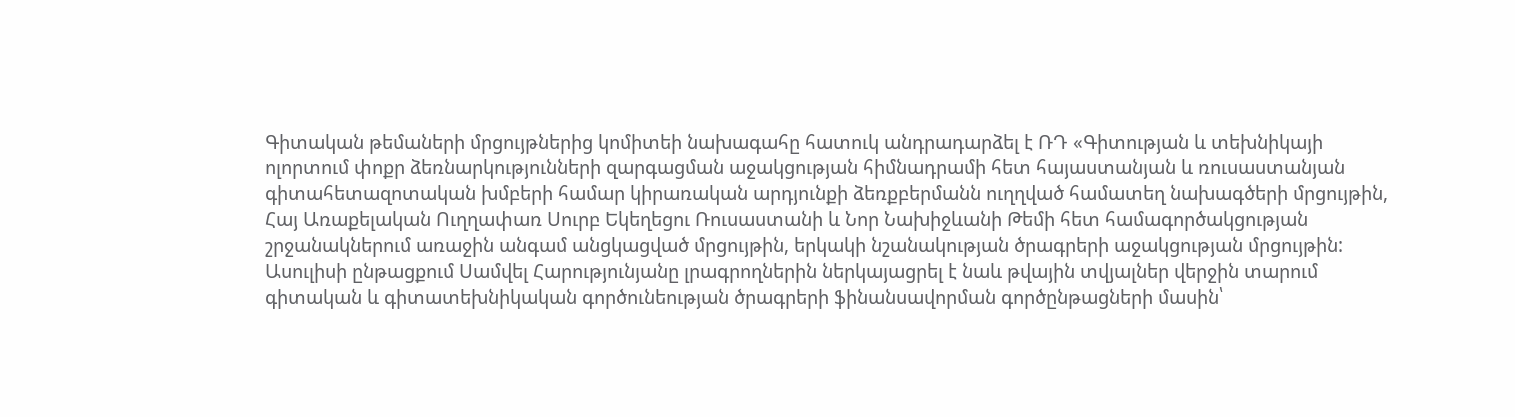Գիտական թեմաների մրցույթներից կոմիտեի նախագահը հատուկ անդրադարձել է ՌԴ «Գիտության և տեխնիկայի ոլորտում փոքր ձեռնարկությունների զարգացման աջակցության հիմնադրամի հետ հայաստանյան և ռուսաստանյան գիտահետազոտական խմբերի համար կիրառական արդյունքի ձեռքբերմանն ուղղված համատեղ նախագծերի մրցույթին, Հայ Առաքելական Ուղղափառ Սուրբ Եկեղեցու Ռուսաստանի և Նոր Նախիջևանի Թեմի հետ համագործակցության շրջանակներում առաջին անգամ անցկացված մրցույթին, երկակի նշանակության ծրագրերի աջակցության մրցույթին:
Ասուլիսի ընթացքում Սամվել Հարությունյանը լրագրողներին ներկայացրել է նաև թվային տվյալներ վերջին տարում գիտական և գիտատեխնիկական գործունեության ծրագրերի ֆինանսավորման գործընթացների մասին՝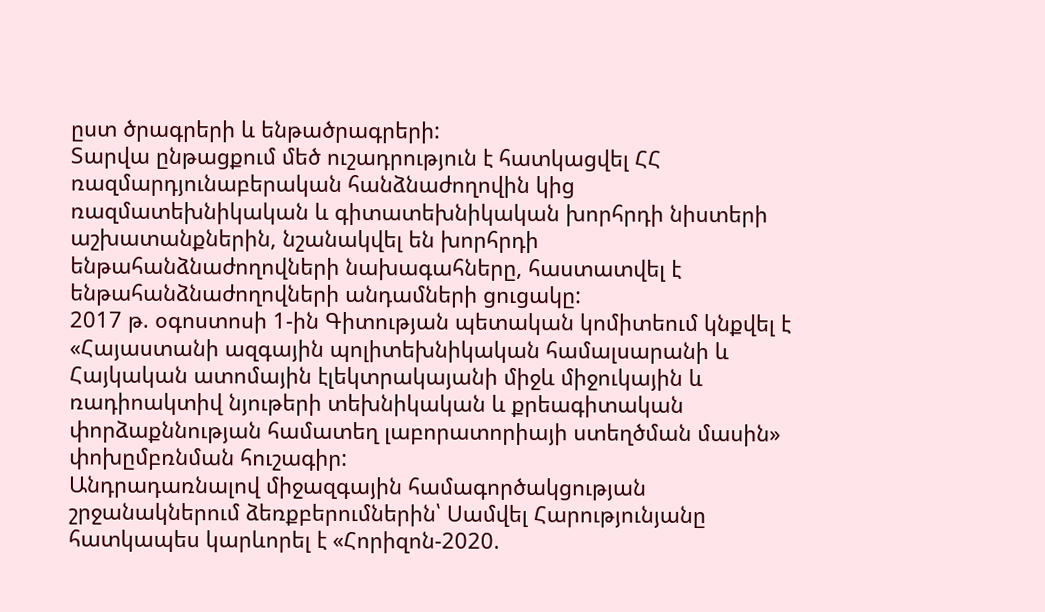ըստ ծրագրերի և ենթածրագրերի:
Տարվա ընթացքում մեծ ուշադրություն է հատկացվել ՀՀ ռազմարդյունաբերական հանձնաժողովին կից ռազմատեխնիկական և գիտատեխնիկական խորհրդի նիստերի աշխատանքներին, նշանակվել են խորհրդի ենթահանձնաժողովների նախագահները, հաստատվել է ենթահանձնաժողովների անդամների ցուցակը:
2017 թ. օգոստոսի 1-ին Գիտության պետական կոմիտեում կնքվել է «Հայաստանի ազգային պոլիտեխնիկական համալսարանի և Հայկական ատոմային էլեկտրակայանի միջև միջուկային և ռադիոակտիվ նյութերի տեխնիկական և քրեագիտական փորձաքննության համատեղ լաբորատորիայի ստեղծման մասին» փոխըմբռնման հուշագիր:
Անդրադառնալով միջազգային համագործակցության շրջանակներում ձեռքբերումներին՝ Սամվել Հարությունյանը հատկապես կարևորել է «Հորիզոն-2020.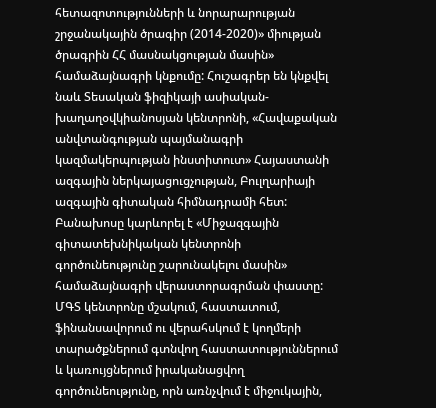հետազոտությունների և նորարարության շրջանակային ծրագիր (2014-2020)» միության ծրագրին ՀՀ մասնակցության մասին» համաձայնագրի կնքումը: Հուշագրեր են կնքվել նաև Տեսական ֆիզիկայի ասիական-խաղաղօվկիանոսյան կենտրոնի, «Հավաքական անվտանգության պայմանագրի կազմակերպության ինստիտուտ» Հայաստանի ազգային ներկայացուցչության, Բուլղարիայի ազգային գիտական հիմնադրամի հետ: Բանախոսը կարևորել է «Միջազգային գիտատեխնիկական կենտրոնի գործունեությունը շարունակելու մասին» համաձայնագրի վերաստորագրման փաստը: ՄԳՏ կենտրոնը մշակում, հաստատում, ֆինանսավորում ու վերահսկում է կողմերի տարածքներում գտնվող հաստատություններում և կառույցներում իրականացվող գործունեությունը, որն առնչվում է միջուկային,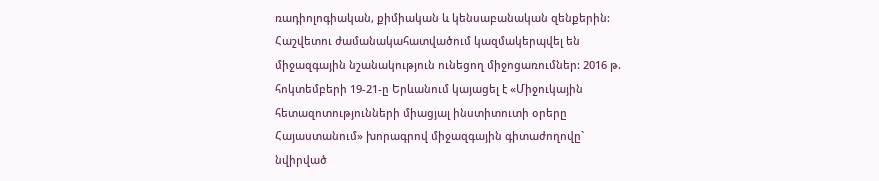ռադիոլոգիական, քիմիական և կենսաբանական զենքերին:
Հաշվետու ժամանակահատվածում կազմակերպվել են միջազգային նշանակություն ունեցող միջոցառումներ: 2016 թ. հոկտեմբերի 19-21-ը Երևանում կայացել է «Միջուկային հետազոտությունների միացյալ ինստիտուտի օրերը Հայաստանում» խորագրով միջազգային գիտաժողովը` նվիրված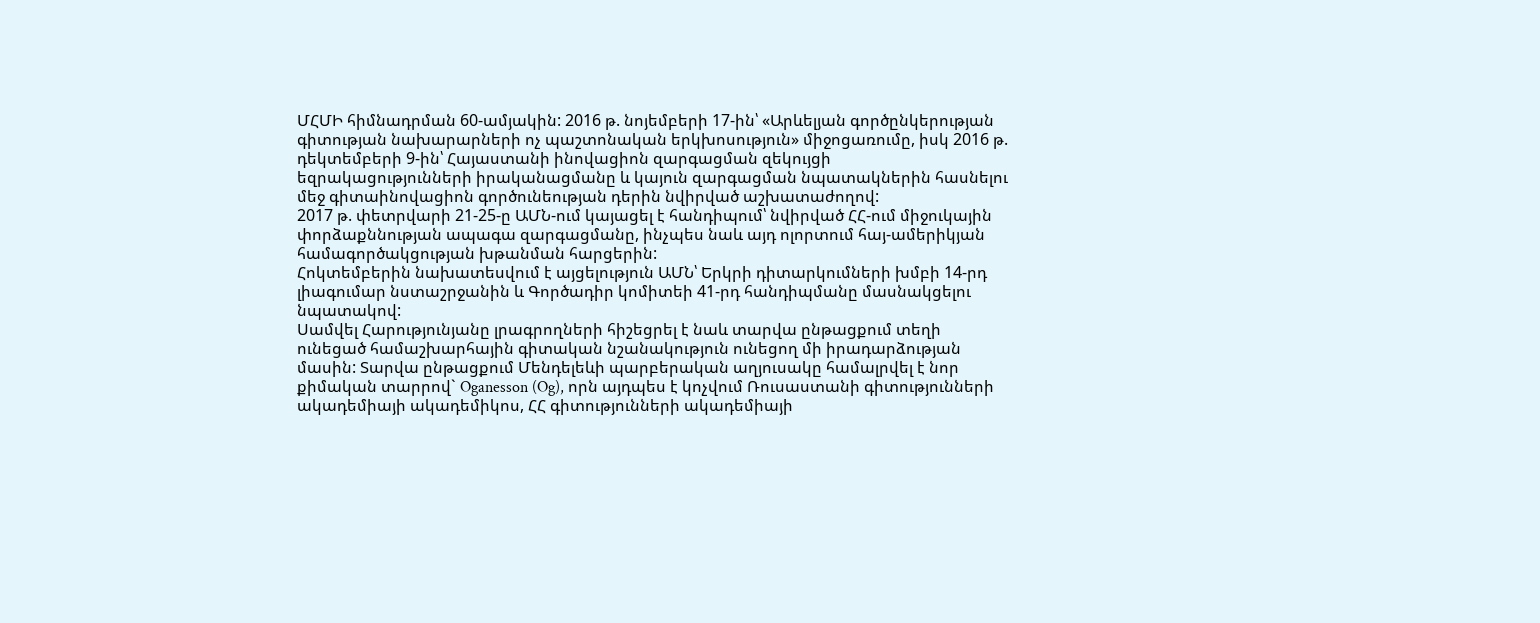ՄՀՄԻ հիմնադրման 60-ամյակին: 2016 թ. նոյեմբերի 17-ին՝ «Արևելյան գործընկերության գիտության նախարարների ոչ պաշտոնական երկխոսություն» միջոցառումը, իսկ 2016 թ. դեկտեմբերի 9-ին՝ Հայաստանի ինովացիոն զարգացման զեկույցի եզրակացությունների իրականացմանը և կայուն զարգացման նպատակներին հասնելու մեջ գիտաինովացիոն գործունեության դերին նվիրված աշխատաժողով:
2017 թ. փետրվարի 21-25-ը ԱՄՆ-ում կայացել է հանդիպում՝ նվիրված ՀՀ-ում միջուկային փորձաքննության ապագա զարգացմանը, ինչպես նաև այդ ոլորտում հայ-ամերիկյան համագործակցության խթանման հարցերին:
Հոկտեմբերին նախատեսվում է այցելություն ԱՄՆ՝ Երկրի դիտարկումների խմբի 14-րդ լիագումար նստաշրջանին և Գործադիր կոմիտեի 41-րդ հանդիպմանը մասնակցելու նպատակով:
Սամվել Հարությունյանը լրագրողների հիշեցրել է նաև տարվա ընթացքում տեղի ունեցած համաշխարհային գիտական նշանակություն ունեցող մի իրադարձության մասին: Տարվա ընթացքում Մենդելեևի պարբերական աղյուսակը համալրվել է նոր քիմական տարրով` Oganesson (Og), որն այդպես է կոչվում Ռուսաստանի գիտությունների ակադեմիայի ակադեմիկոս, ՀՀ գիտությունների ակադեմիայի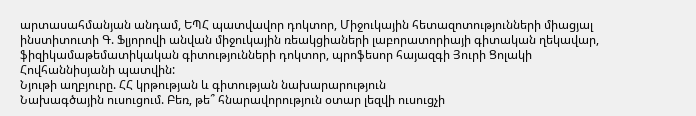արտասահմանյան անդամ, ԵՊՀ պատվավոր դոկտոր, Միջուկային հետազոտությունների միացյալ ինստիտուտի Գ. Ֆլյորովի անվան միջուկային ռեակցիաների լաբորատորիայի գիտական ղեկավար, ֆիզիկամաթեմատիկական գիտությունների դոկտոր, պրոֆեսոր հայազգի Յուրի Ցոլակի Հովհաննիսյանի պատվին:
Նյութի աղբյուրը. ՀՀ կրթության և գիտության նախարարություն
Նախագծային ուսուցում. Բեռ, թե՞ հնարավորություն օտար լեզվի ուսուցչի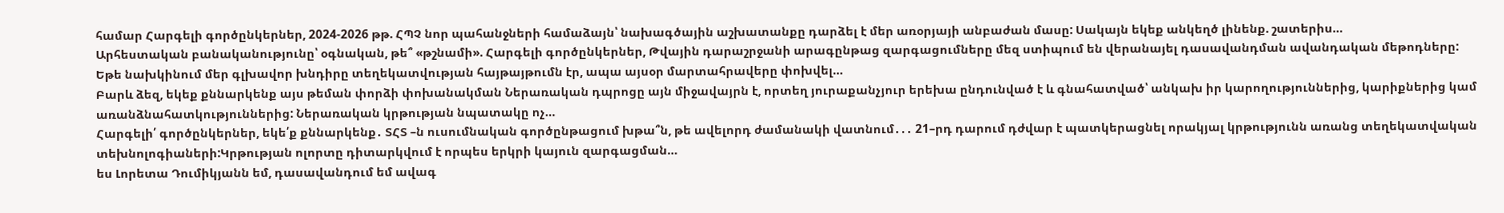համար Հարգելի գործընկերներ, 2024-2026 թթ. ՀՊՉ նոր պահանջների համաձայն՝ նախագծային աշխատանքը դարձել է մեր առօրյայի անբաժան մասը: Սակայն եկեք անկեղծ լինենք. շատերիս…
Արհեստական բանականությունը՝ օգնական, թե՞ «թշնամի». Հարգելի գործընկերներ, Թվային դարաշրջանի արագընթաց զարգացումները մեզ ստիպում են վերանայել դասավանդման ավանդական մեթոդները: Եթե նախկինում մեր գլխավոր խնդիրը տեղեկատվության հայթայթումն էր, ապա այսօր մարտահրավերը փոխվել…
Բարև ձեզ, եկեք քննարկենք այս թեման փորձի փոխանակման Ներառական դպրոցը այն միջավայրն է, որտեղ յուրաքանչյուր երեխա ընդունված է և գնահատված՝ անկախ իր կարողություններից, կարիքներից կամ առանձնահատկություններից: Ներառական կրթության նպատակը ոչ…
Հարգելի՛ գործընկերներ, եկե՛ք քննարկենք․ ՏՀՏ –ն ուսումնական գործընթացում խթա՞ն, թե ավելորդ ժամանակի վատնում․․․ 21–րդ դարում դժվար է պատկերացնել որակյալ կրթությունն առանց տեղեկատվական տեխնոլոգիաների:Կրթության ոլորտը դիտարկվում է որպես երկրի կայուն զարգացման…
ես Լորետա Դումիկյանն եմ, դասավանդում եմ ավագ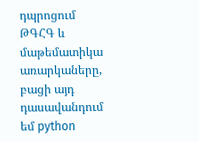դպրոցում ԹԳՀԳ և մաթեմատիկա առարկաները, բացի այդ դասավանդում եմ python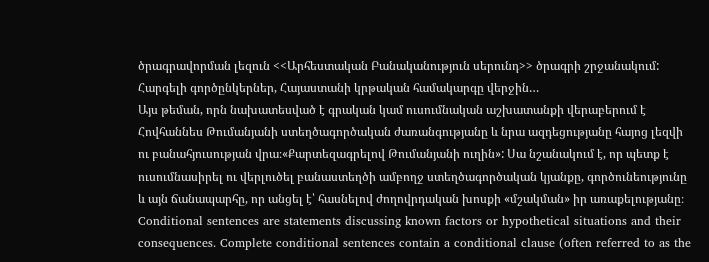ծրագրավորման լեզուն <<Արհեստական Բանականություն սերունդ>> ծրագրի շրջանակում: Հարգելի գործընկերներ, Հայաստանի կրթական համակարգը վերջին…
Այս թեման, որն նախատեսված է գրական կամ ուսումնական աշխատանքի վերաբերում է Հովհաննես Թումանյանի ստեղծագործական ժառանգությանը և նրա ազդեցությանը հայոց լեզվի ու բանահյուսության վրա։«Քարտեզագրելով Թումանյանի ուղին»: Սա նշանակում է, որ պետք է ուսումնասիրել ու վերլուծել բանաստեղծի ամբողջ ստեղծագործական կյանքը, գործունեությունը և այն ճանապարհը, որ անցել է՝ հասնելով ժողովրդական խոսքի «մշակման» իր առաքելությանը։
Conditional sentences are statements discussing known factors or hypothetical situations and their consequences. Complete conditional sentences contain a conditional clause (often referred to as the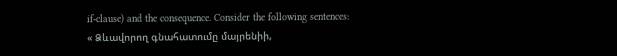if-clause) and the consequence. Consider the following sentences:
« Ձևավորող գնահատումը մայրենիի,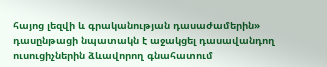հայոց լեզվի և գրականության դասաժամերին» դասընթացի նպատակն է աջակցել դասավանդող ուսուցիչներին ձևավորող գնահատում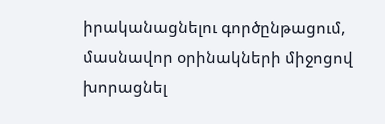իրականացնելու գործընթացում, մասնավոր օրինակների միջոցով խորացնել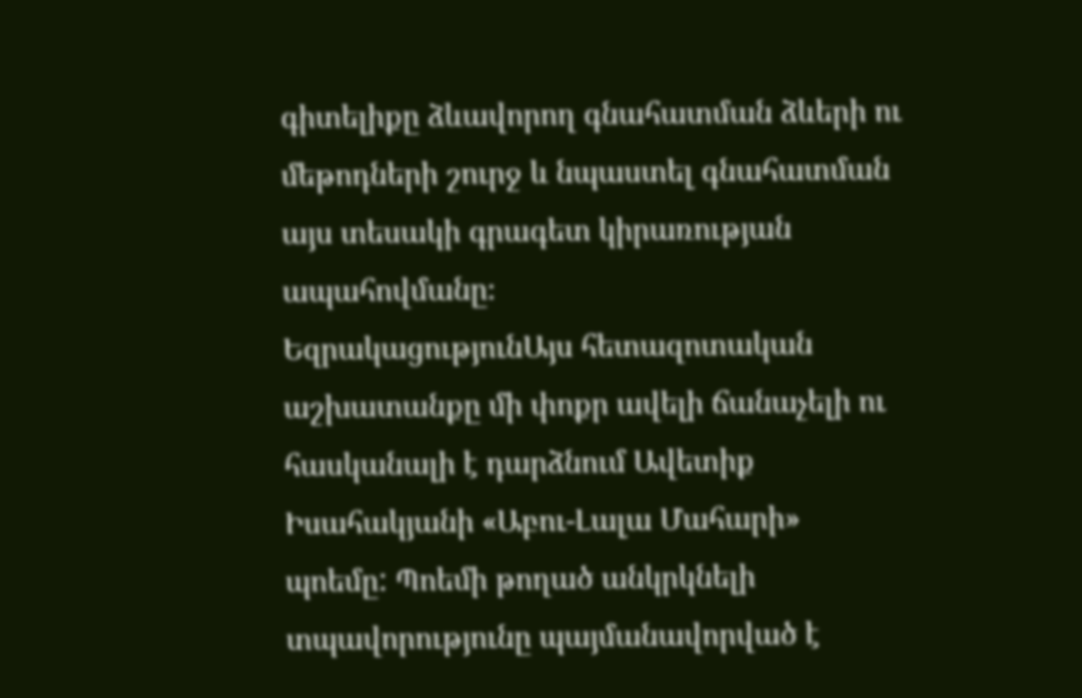գիտելիքը ձևավորող գնահատման ձևերի ու մեթոդների շուրջ և նպաստել գնահատման այս տեսակի գրագետ կիրառության ապահովմանը։
ԵզրակացությունԱյս հետազոտական աշխատանքը մի փոքր ավելի ճանաչելի ու հասկանալի է դարձնում Ավետիք Իսահակյանի «Աբու-Լալա Մահարի» պոեմը: Պոեմի թողած անկրկնելի տպավորությունը պայմանավորված է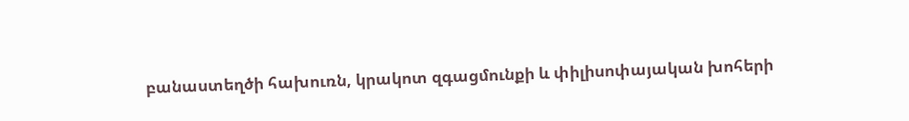բանաստեղծի հախուռն, կրակոտ զգացմունքի և փիլիսոփայական խոհերի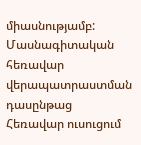միասնությամբ:
Մասնագիտական հեռավար վերապատրաստման դասընթաց
Հեռավար ուսուցում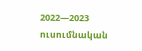2022—2023 ուսումնական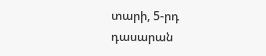տարի, 5-րդ դասարան